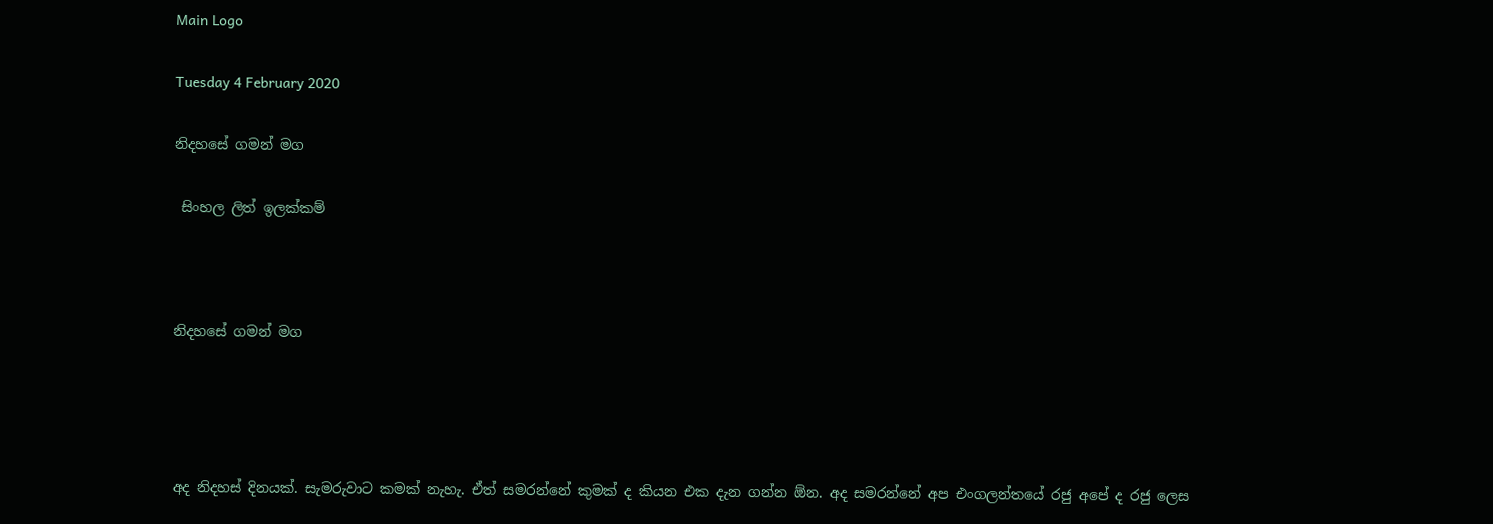Main Logo

Tuesday 4 February 2020

නිදහසේ ගමන් මග

 සිංහල ලිත් ඉලක්කම්



නිදහසේ ගමන් මග




අද නිදහස් දිනයක්. සැමරුවාට කමක් නැහැ. ඒත් සමරන්නේ කුමක් ද කියන එක දැන ගන්න ඕන. අද සමරන්නේ අප එංගලන්තයේ රජු අපේ ද රජු ලෙස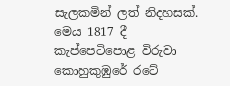සැලකමින් ලත් නිදහසක්. මෙය 1817 දී කැප්පෙටිපොළ විරුවා කොහුකුඹුරේ රටේ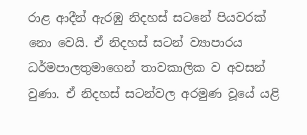රාළ ආදීන් ඇරඹු නිදහස් සටනේ පියවරක් නො වෙයි. ඒ නිදහස් සටන් ව්‍යාපාරය ධර්මපාලතුමාගෙන් තාවකාලික ව අවසන් වුණා. ඒ නිදහස් සටන්වල අරමුණ වූයේ යළි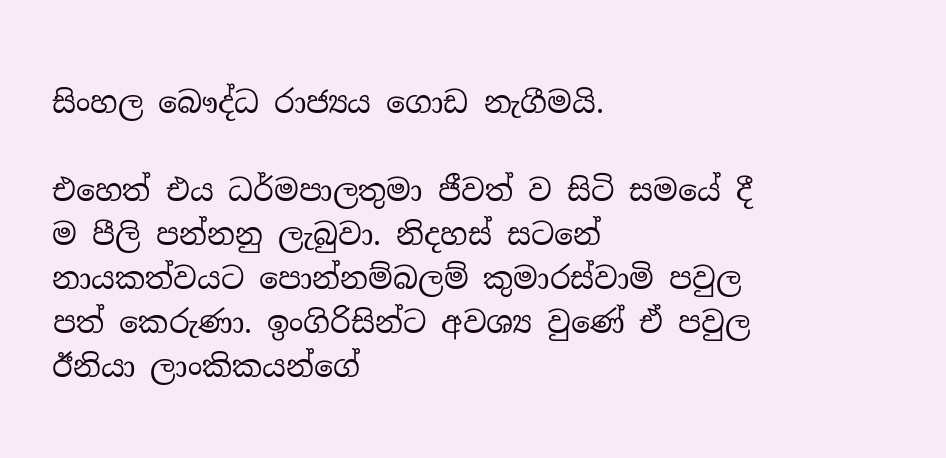සිංහල බෞද්ධ රාජ්‍යය ගොඩ නැගීමයි.

එහෙත් එය ධර්මපාලතුමා ජීවත් ව සිටි සමයේ දී ම පීලි පන්නනු ලැබුවා. නිදහස් සටනේ නායකත්වයට පොන්නම්බලම් කුමාරස්වාමි පවුල පත් කෙරුණා. ඉංගිරිසින්ට අවශ්‍ය වුණේ ඒ පවුල ඊනියා ලාංකිකයන්ගේ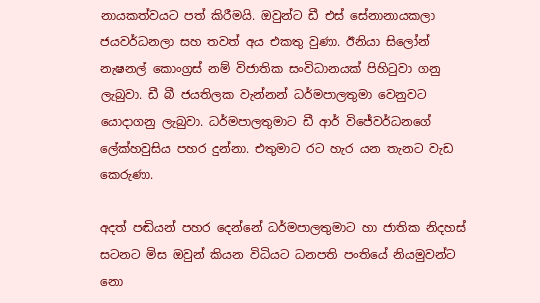නායකත්වයට පත් කිරීමයි. ඔවුන්ට ඩී එස් සේනානායකලා ජයවර්ධනලා සහ තවත් අය එකතු වුණා. ඊනියා සිලෝන් නැෂනල් කොංග්‍රස් නම් විජාතික සංවිධානයක් පිහිටුවා ගනු ලැබුවා. ඩී බී ජයතිලක වැන්නන් ධර්මපාලතුමා වෙනුවට යොදාගනු ලැබුවා. ධර්මපාලතුමාට ඩී ආර් විජේවර්ධනගේ ලේක්හවුසිය පහර දුන්නා. එතුමාට රට හැර යන තැනට වැඩ කෙරුණා.

අදත් පඬියන් පහර දෙන්නේ ධර්මපාලතුමාට හා ජාතික නිදහස් සටනට මිස ඔවුන් කියන විධියට ධනපති පංතියේ නියමුවන්ට නො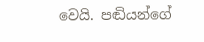වෙයි. පඬියන්ගේ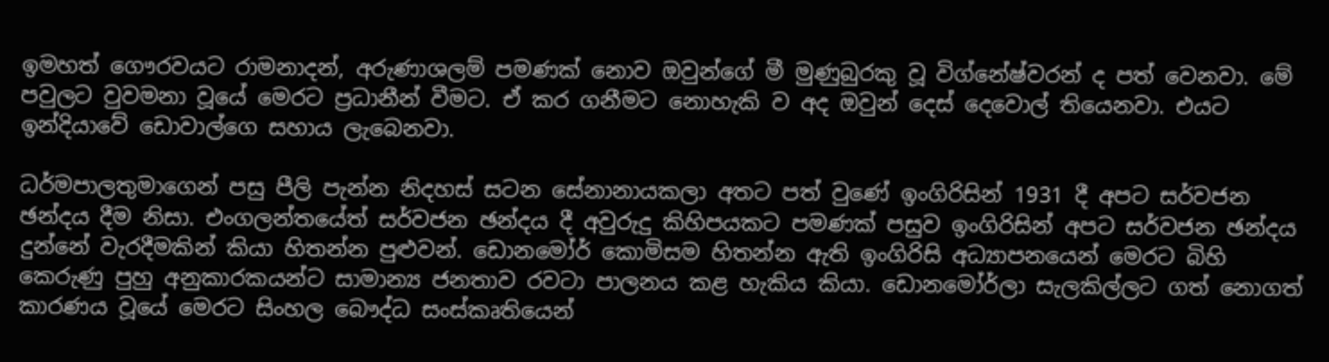ඉමහත් ගෞරවයට රාමනාදන්, අරුණාශලම් පමණක් නොව ඔවුන්ගේ මී මුණුබුරකු වූ විග්නේෂ්වරන් ද පත් වෙනවා. මේ පවුලට වුවමනා වූයේ මෙරට ප්‍රධානීන් වීමට. ඒ කර ගනීමට නොහැකි ව අද ඔවුන් දෙස් දෙවොල් තියෙනවා. එයට ඉන්දියාවේ ඩොවාල්ගෙ සහාය ලැබෙනවා.

ධර්මපාලතුමාගෙන් පසු පීලි පැන්න නිදහස් සටන සේනානායකලා අතට පත් වුණේ ඉංගිරිසින් 1931 දී අපට සර්වජන ඡන්දය දීම නිසා. එංගලන්තයේත් සර්වජන ඡන්දය දී අවුරුදු කිහිපයකට පමණක් පසුව ඉංගිරිසින් අපට සර්වජන ඡන්දය දුන්නේ වැරදීමකින් කියා හිතන්න පුළුවන්. ඩොනමෝර් කොමිසම හිතන්න ඇති ඉංගිරිසි අධ්‍යාපනයෙන් මෙරට බිහි කෙරුණු පුහු අනුකාරකයන්ට සාමාන්‍ය ජනතාව රවටා පාලනය කළ හැකිය කියා. ඩොනමෝර්ලා සැලකිල්ලට ගත් නොගත් කාරණය වූයේ මෙරට සිංහල බෞද්ධ සංස්කෘතියෙන්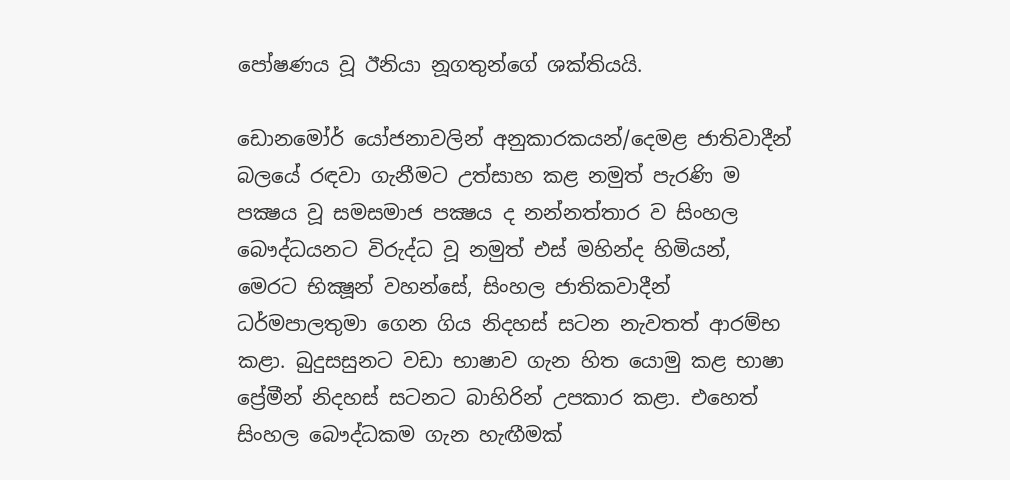පෝෂණය වූ ඊනියා නූගතුන්ගේ ශක්තියයි.

ඩොනමෝර් යෝජනාවලින් අනුකාරකයන්/දෙමළ ජාතිවාදීන් බලයේ රඳවා ගැනීමට උත්සාහ කළ නමුත් පැරණි ම පක්‍ෂය වූ සමසමාජ පක්‍ෂය ද නන්නත්තාර ව සිංහල බෞද්ධයනට විරුද්ධ වූ නමුත් එස් මහින්ද හිමියන්, මෙරට භික්‍ෂූන් වහන්සේ, සිංහල ජාතිකවාදීන් ධර්මපාලතුමා ගෙන ගිය නිදහස් සටන නැවතත් ආරම්භ කළා. බුදුසසුනට වඩා භාෂාව ගැන හිත යොමු කළ භාෂා ප්‍රේමීන් නිදහස් සටනට බාහිරින් උපකාර කළා. එහෙත් සිංහල බෞද්ධකම ගැන හැඟීමක්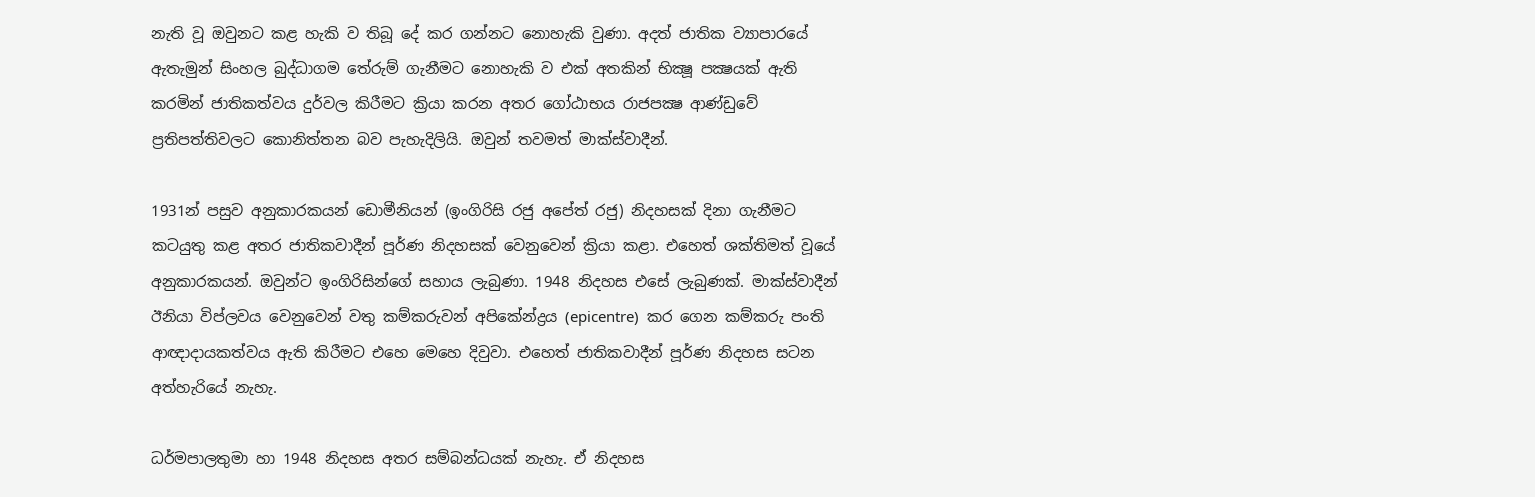නැති වූ ඔවුනට කළ හැකි ව තිබූ දේ කර ගන්නට නොහැකි වුණා. අදත් ජාතික ව්‍යාපාරයේ ඇතැමුන් සිංහල බුද්ධාගම තේරුම් ගැනීමට නොහැකි ව එක් අතකින් භික්‍ෂූ පක්‍ෂයක් ඇති කරමින් ජාතිකත්වය දුර්වල කිරීමට ක්‍රියා කරන අතර ගෝඨාභය රාජපක්‍ෂ ආණ්ඩුවේ ප්‍රතිපත්තිවලට කොනිත්තන බව පැහැදිලියි. ඔවුන් තවමත් මාක්ස්වාදීන්.

1931න් පසුව අනුකාරකයන් ඩොමීනියන් (ඉංගිරිසි රජු අපේත් රජු) නිදහසක් දිනා ගැනීමට කටයුතු කළ අතර ජාතිකවාදීන් පූර්ණ නිදහසක් වෙනුවෙන් ක්‍රියා කළා. එහෙත් ශක්තිමත් වූයේ අනුකාරකයන්. ඔවුන්ට ඉංගිරිසින්ගේ සහාය ලැබුණා. 1948 නිදහස එසේ ලැබුණක්. මාක්ස්වාදීන් ඊනියා විප්ලවය වෙනුවෙන් වතු කම්කරුවන් අපිකේන්ද්‍රය (epicentre)  කර ගෙන කම්කරු පංති ආඥාදායකත්වය ඇති කිරීමට එහෙ මෙහෙ දිවුවා. එහෙත් ජාතිකවාදීන් පූර්ණ නිදහස සටන අත්හැරියේ නැහැ.

ධර්මපාලතුමා හා 1948 නිදහස අතර සම්බන්ධයක් නැහැ. ඒ නිදහස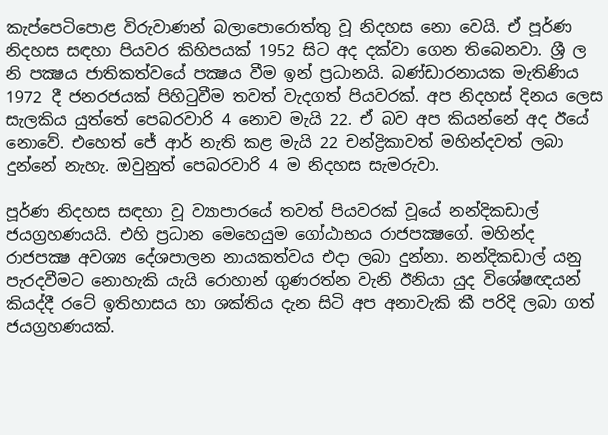කැප්පෙටිපොළ විරුවාණන් බලාපොරොත්තු වූ නිදහස නො වෙයි. ඒ පූර්ණ නිදහස සඳහා පියවර කිහිපයක් 1952 සිට අද දක්වා ගෙන තිබෙනවා. ශ්‍රී ල නි පක්‍ෂය ජාතිකත්වයේ පක්‍ෂය වීම ඉන් ප්‍රධානයි. බණ්ඩාරනායක මැතිණිය 1972 දී ජනරජයක් පිහිටුවීම තවත් වැදගත් පියවරක්. අප නිදහස් දිනය ලෙස සැලකිය යුත්තේ පෙබරවාරි 4 නොව මැයි 22. ඒ බව අප කියන්නේ අද ඊයේ නොවේ. එහෙත් ජේ ආර් නැති කළ මැයි 22 චන්ද්‍රිකාවත් මහින්දවත් ලබා දුන්නේ නැහැ. ඔවුනුත් පෙබරවාරි 4 ම නිදහස සැමරුවා.

පූර්ණ නිදහස සඳහා වූ ව්‍යාපාරයේ තවත් පියවරක් වූයේ නන්දිකඩාල් ජයග්‍රහණයයි. එහි ප්‍රධාන මෙහෙයුම ගෝඨාභය රාජපක්‍ෂගේ. මහින්ද රාජපක්‍ෂ අවශ්‍ය දේශපාලන නායකත්වය එදා ලබා දුන්නා. නන්දිකඩාල් යනු පැරදවීමට නොහැකි යැයි රොහාන් ගුණරත්න වැනි ඊනියා යුද විශේෂඥයන් කියද්දී රටේ ඉතිහාසය හා ශක්තිය දැන සිටි අප අනාවැකි කී පරිදි ලබා ගත් ජයග්‍රහණයක්.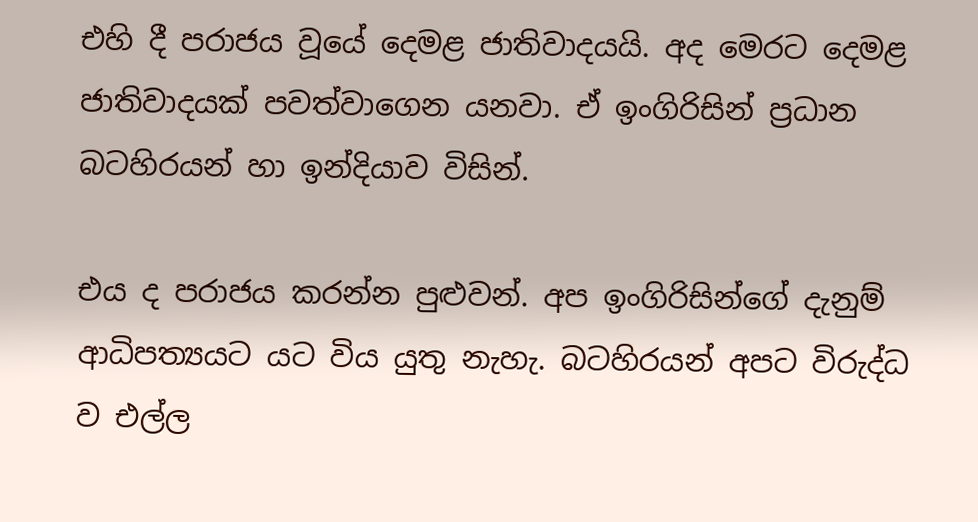එහි දී පරාජය වූයේ දෙමළ ජාතිවාදයයි. අද මෙරට දෙමළ ජාතිවාදයක් පවත්වාගෙන යනවා. ඒ ඉංගිරිසින් ප්‍රධාන බටහිරයන් හා ඉන්දියාව විසින්.

එය ද පරාජය කරන්න පුළුවන්. අප ඉංගිරිසින්ගේ දැනුම් ආධිපත්‍යයට යට විය යුතු නැහැ. බටහිරයන් අපට විරුද්ධ ව එල්ල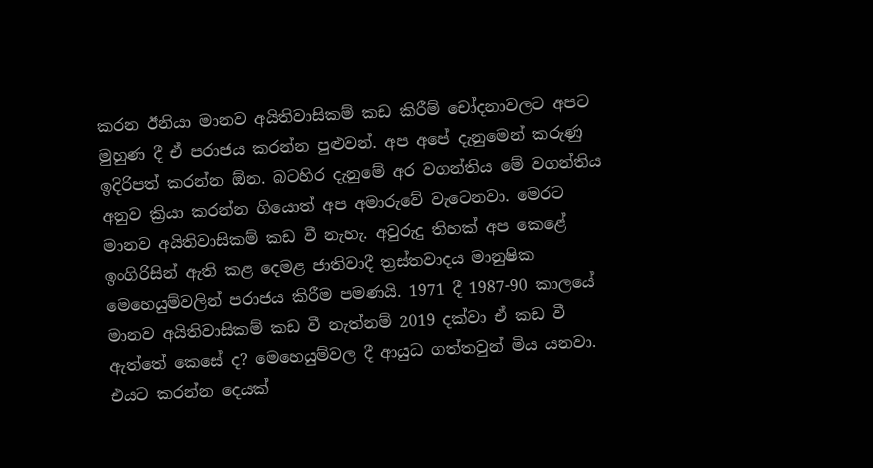කරන ඊනියා මානව අයිතිවාසිකම් කඩ කිරීම් චෝදනාවලට අපට මුහුණ දී ඒ පරාජය කරන්න පුළුවන්. අප අපේ දැනුමෙන් කරුණු ඉදිරිපත් කරන්න ඕන. බටහිර දැනුමේ අර වගන්තිය මේ වගන්තිය අනුව ක්‍රියා කරන්න ගියොත් අප අමාරුවේ වැටෙනවා. මෙරට මානව අයිතිවාසිකම් කඩ වී නැහැ. අවුරුදු තිහක් අප කෙළේ ඉංගිරිසින් ඇති කළ දෙමළ ජාතිවාදී ත්‍රස්තවාදය මානුෂික මෙහෙයුම්වලින් පරාජය කිරීම පමණයි. 1971 දී 1987-90 කාලයේ මානව අයිතිවාසිකම් කඩ වී නැත්නම් 2019 දක්වා ඒ කඩ වී ඇත්තේ කෙසේ ද? මෙහෙයුම්වල දී ආයුධ ගත්තවුන් මිය යනවා. එයට කරන්න දෙයක්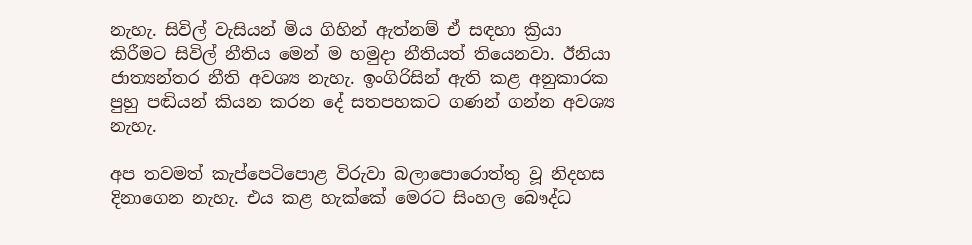නැහැ. සිවිල් වැසියන් මිය ගිහින් ඇත්නම් ඒ සඳහා ක්‍රියා කිරීමට සිවිල් නීතිය මෙන් ම හමුදා නීතියත් තියෙනවා. ඊනියා ජාත්‍යන්තර නීති අවශ්‍ය නැහැ. ඉංගිරිසින් ඇති කළ අනුකාරක පුහු පඬියන් කියන කරන දේ සතපහකට ගණන් ගන්න අවශ්‍ය නැහැ.

අප තවමත් කැප්පෙටිපොළ විරුවා බලාපොරොත්තු වූ නිදහස දිනාගෙන නැහැ. එය කළ හැක්කේ මෙරට සිංහල බෞද්ධ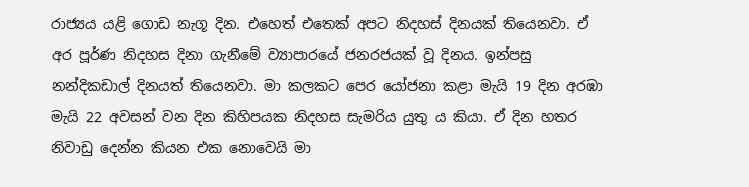රාජ්‍යය යළි ගොඩ නැගූ දින. එහෙත් එතෙක් අපට නිදහස් දිනයක් තියෙනවා. ඒ අර පූර්ණ නිදහස දිනා ගැනීමේ ව්‍යාපාරයේ ජනරජයක් වූ දිනය. ඉන්පසු නන්දිකඩාල් දිනයත් තියෙනවා. මා කලකට පෙර යෝජනා කළා මැයි 19 දින අරඹා මැයි 22 අවසන් වන දින කිහිපයක නිදහස සැමරිය යුතු ය කියා. ඒ දින හතර නිවාඩු දෙන්න කියන එක නොවෙයි මා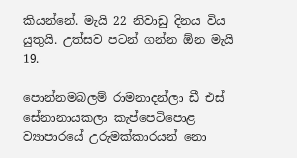කියන්නේ. මැයි 22 නිවාඩු දිනය විය යුතුයි. උත්සව පටන් ගන්න ඕන මැයි 19.

පොන්නමබලම් රාමනාදන්ලා ඩී එස් සේනානායකලා කැප්පෙටිපොළ ව්‍යාපාරයේ උරුමක්කාරයන් නො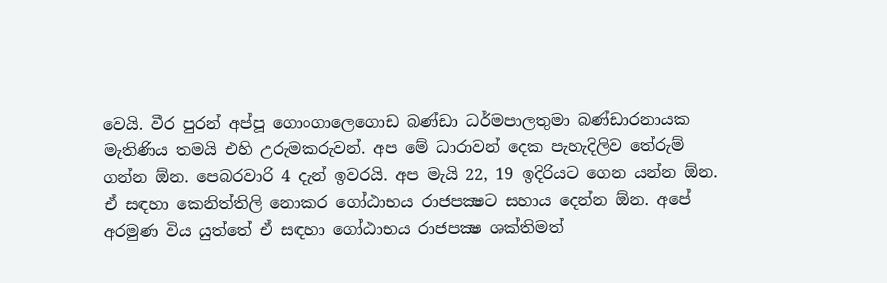වෙයි. වීර පුරන් අප්පූ ගොංගාලෙගොඩ බණ්ඩා ධර්මපාලතුමා බණ්ඩාරනායක මැතිණිය තමයි එහි උරුමකරුවන්. අප මේ ධාරාවන් දෙක පැහැදිලිව තේරුම් ගන්න ඕන. පෙබරවාරි 4 දැන් ඉවරයි. අප මැයි 22, 19 ඉදිරියට ගෙන යන්න ඕන. ඒ සඳහා කෙනිත්තිලි නොකර ගෝඨාභය රාජපක්‍ෂට සහාය දෙන්න ඕන. අපේ අරමුණ විය යුත්තේ ඒ සඳහා ගෝඨාභය රාජපක්‍ෂ ශක්තිමත්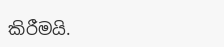කිරීමයි.